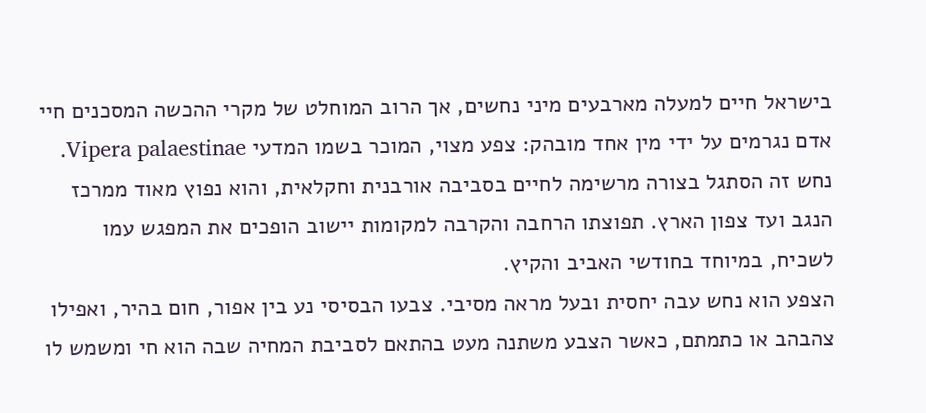בישראל חיים למעלה מארבעים מיני נחשים, אך הרוב המוחלט של מקרי ההכשה המסכנים חיי אדם נגרמים על ידי מין אחד מובהק: צפע מצוי, המוכר בשמו המדעי Vipera palaestinae. נחש זה הסתגל בצורה מרשימה לחיים בסביבה אורבנית וחקלאית, והוא נפוץ מאוד ממרכז הנגב ועד צפון הארץ. תפוצתו הרחבה והקרבה למקומות יישוב הופכים את המפגש עמו לשכיח, במיוחד בחודשי האביב והקיץ.
הצפע הוא נחש עבה יחסית ובעל מראה מסיבי. צבעו הבסיסי נע בין אפור, חום בהיר, ואפילו צהבהב או כתמתם, כאשר הצבע משתנה מעט בהתאם לסביבת המחיה שבה הוא חי ומשמש לו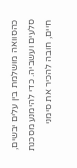כהסוואה מושלמת בין עלים יבשים, סלעים ועשביה. כדי להימנע מסכנת חיים, חובה להכיר את סימני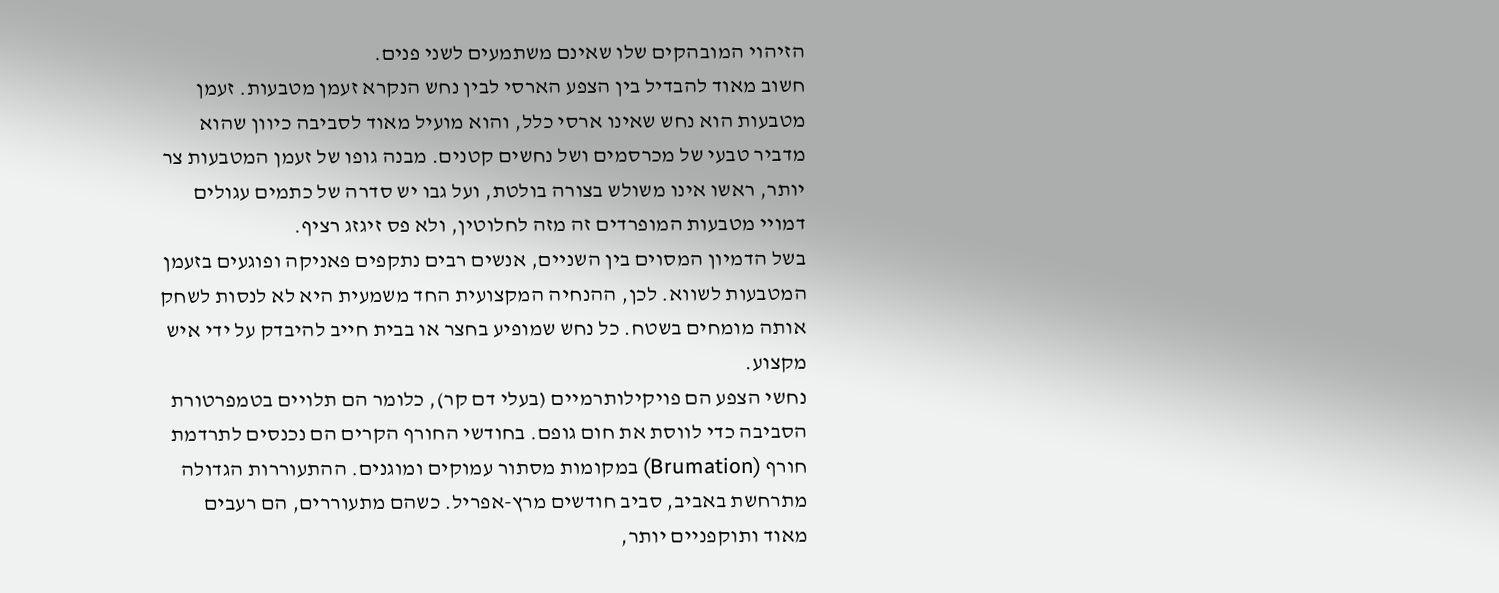הזיהוי המובהקים שלו שאינם משתמעים לשני פנים.
חשוב מאוד להבדיל בין הצפע הארסי לבין נחש הנקרא זעמן מטבעות. זעמן מטבעות הוא נחש שאינו ארסי כלל, והוא מועיל מאוד לסביבה כיוון שהוא מדביר טבעי של מכרסמים ושל נחשים קטנים. מבנה גופו של זעמן המטבעות צר יותר, ראשו אינו משולש בצורה בולטת, ועל גבו יש סדרה של כתמים עגולים דמויי מטבעות המופרדים זה מזה לחלוטין, ולא פס זיגזג רציף.
בשל הדמיון המסוים בין השניים, אנשים רבים נתקפים פאניקה ופוגעים בזעמן המטבעות לשווא. לכן, ההנחיה המקצועית החד משמעית היא לא לנסות לשחק אותה מומחים בשטח. כל נחש שמופיע בחצר או בבית חייב להיבדק על ידי איש מקצוע.
נחשי הצפע הם פויקילותרמיים (בעלי דם קר), כלומר הם תלויים בטמפרטורת הסביבה כדי לווסת את חום גופם. בחודשי החורף הקרים הם נכנסים לתרדמת חורף (Brumation) במקומות מסתור עמוקים ומוגנים. ההתעוררות הגדולה מתרחשת באביב, סביב חודשים מרץ-אפריל. כשהם מתעוררים, הם רעבים מאוד ותוקפניים יותר,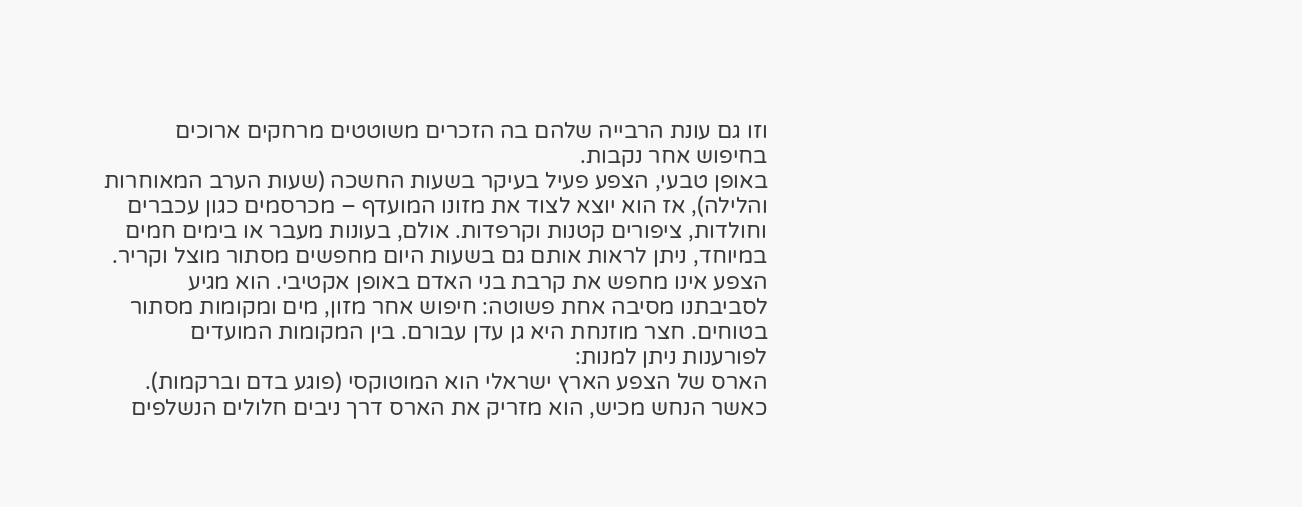וזו גם עונת הרבייה שלהם בה הזכרים משוטטים מרחקים ארוכים בחיפוש אחר נקבות.
באופן טבעי, הצפע פעיל בעיקר בשעות החשכה (שעות הערב המאוחרות והלילה), אז הוא יוצא לצוד את מזונו המועדף – מכרסמים כגון עכברים וחולדות, ציפורים קטנות וקרפדות. אולם, בעונות מעבר או בימים חמים במיוחד, ניתן לראות אותם גם בשעות היום מחפשים מסתור מוצל וקריר.
הצפע אינו מחפש את קרבת בני האדם באופן אקטיבי. הוא מגיע לסביבתנו מסיבה אחת פשוטה: חיפוש אחר מזון, מים ומקומות מסתור בטוחים. חצר מוזנחת היא גן עדן עבורם. בין המקומות המועדים לפורענות ניתן למנות:
הארס של הצפע הארץ ישראלי הוא המוטוקסי (פוגע בדם וברקמות). כאשר הנחש מכיש, הוא מזריק את הארס דרך ניבים חלולים הנשלפים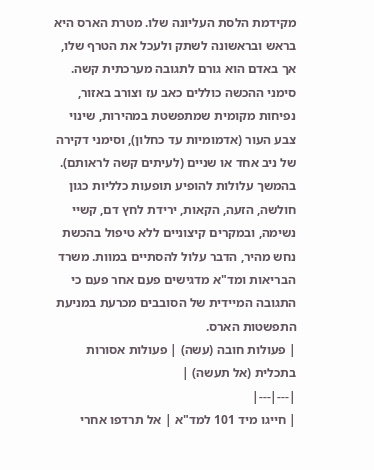מקידמת הלסת העליונה שלו. מטרת הארס היא בראש ובראשונה לשתק ולעכל את הטרף שלו, אך באדם הוא גורם לתגובה מערכתית קשה.
סימני ההכשה כוללים כאב עז וצורב באזור, נפיחות מקומית שמתפשטת במהירות, שינוי צבע העור (אדמומיות עד כחלון), וסימני דקירה של ניב אחד או שניים (לעיתים קשה לראותם). בהמשך עלולות להופיע תופעות כלליות כגון חולשה, הזעה, הקאות, ירידת לחץ דם, קשיי נשימה, ובמקרים קיצוניים ללא טיפול בהכשת נחש מהיר, הדבר עלול להסתיים במוות. משרד הבריאות ומד"א מדגישים פעם אחר פעם כי התגובה המיידית של הסובבים מכרעת במניעת התפשטות הארס.
| פעולות חובה (עשה) | פעולות אסורות בתכלית (אל תעשה) |
|---|---|
| חייגו מיד 101 למד"א | אל תרדפו אחרי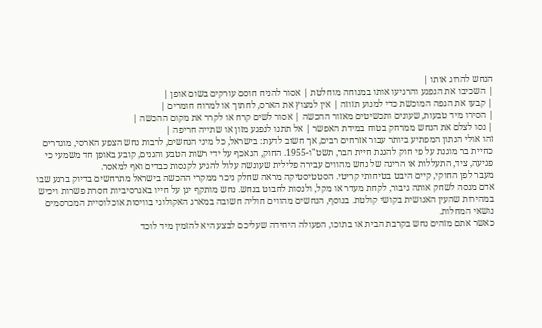הנחש להרוג אותו |
| השכיבו את הנפגע והרגיעו אותו במנוחה מוחלטת | אסור להניח חוסם עורקים בשום אופן |
| קבעו את הגפה המוכשת כדי למנוע תזוזה | אין למצוץ את הארס, לחתוך או למרוח חומרים |
| הסירו מיד טבעות, שעונים ותכשיטים מאזור ההכשה | אסור לשים קרח או לקרר את מקום ההכשה |
| נסו לצלם את הנחש ממרחק בטוח במידת האפשר | אל תתנו לנפגע מזון או שתייה חריפה |
זהו אולי הנתון המפתיע ביותר עבור אזרחים רבים, אך חשוב לדעת: בישראל, כל מיני הנחשים, לרבות נחש הצפע הארסי, מוגדרים כחיית בר מוגנת על פי חוק להגנת חיית הבר, תשט"ו-1955. החוק, הנאכף על ידי רשות הטבע והגנים, קובע באופן חד משמעי כי פגיעה, ציד, התעללות או הריגה של נחש מהווים עבירה פלילית שעונשה עלול להגיע לקנסות כבדים ואף למאסר.
מעבר לפן החוקי, קיים היבט בטיחותי קריטי. הסטטיסטיקה מראה שחלק ניכר ממקרי ההכשה בישראל מתרחשים בדיוק ברגע שבו אדם מנסה לשחק אותה גיבור, לקחת מעדר או מקל, ולנסות לחבוט בנחש. נחש מותקף יגן על חייו באגרסיביות חסרת פשרות ויכיש במהירות שהעין האנושית בקושי קולטת. בנוסף, הנחשים מהווים חוליה חשובה במארג האקולוגי בוויסות אוכלוסיית המכרסמים נושאי המחלות.
כאשר אתם מזהים נחש בקרבת הבית או בתוכו, הפעולה היחידה שעליכם לבצע היא להזמין מיד לוכד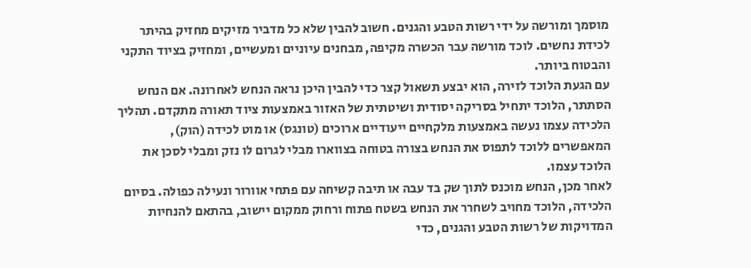מוסמך ומורשה על ידי רשות הטבע והגנים. חשוב להבין שלא כל מדביר מזיקים מחזיק בהיתר לכידת נחשים. לוכד מורשה עבר הכשרה מקיפה, מבחנים עיוניים ומעשיים, ומחזיק בציוד התקני והבטוח ביותר.
עם הגעת הלוכד לזירה, הוא יבצע תשאול קצר כדי להבין היכן נראה הנחש לאחרונה. אם הנחש הסתתר, הלוכד יתחיל בסריקה יסודית ושיטתית של האזור באמצעות ציוד תאורה מתקדם. תהליך הלכידה עצמו נעשה באמצעות מלקחיים ייעודיים ארוכים (טונגס) או מוט לכידה (הוק), המאפשרים ללוכד לתפוס את הנחש בצורה בטוחה בצווארו מבלי לגרום לו נזק ומבלי לסכן את הלוכד עצמו.
לאחר מכן, הנחש מוכנס לתוך שק בד עבה או תיבה קשיחה עם פתחי אוורור ונעילה כפולה. בסיום הלכידה, הלוכד מחויב לשחרר את הנחש בשטח פתוח ורחוק ממקום יישוב, בהתאם להנחיות המדויקות של רשות הטבע והגנים, כדי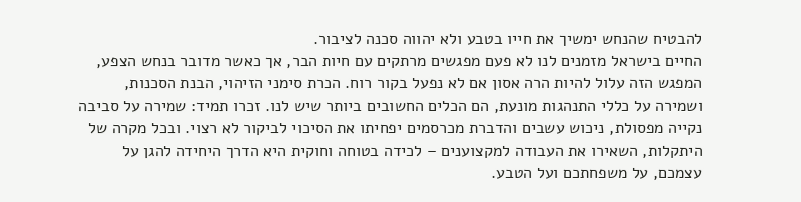להבטיח שהנחש ימשיך את חייו בטבע ולא יהווה סכנה לציבור.
החיים בישראל מזמנים לנו לא פעם מפגשים מרתקים עם חיות הבר, אך כאשר מדובר בנחש הצפע, המפגש הזה עלול להיות הרה אסון אם לא נפעל בקור רוח. הכרת סימני הזיהוי, הבנת הסכנות, ושמירה על כללי התנהגות מונעת, הם הכלים החשובים ביותר שיש לנו. זכרו תמיד: שמירה על סביבה נקייה מפסולת, ניכוש עשבים והדברת מכרסמים יפחיתו את הסיכוי לביקור לא רצוי. ובכל מקרה של היתקלות, השאירו את העבודה למקצוענים – לכידה בטוחה וחוקית היא הדרך היחידה להגן על עצמכם, על משפחתכם ועל הטבע.